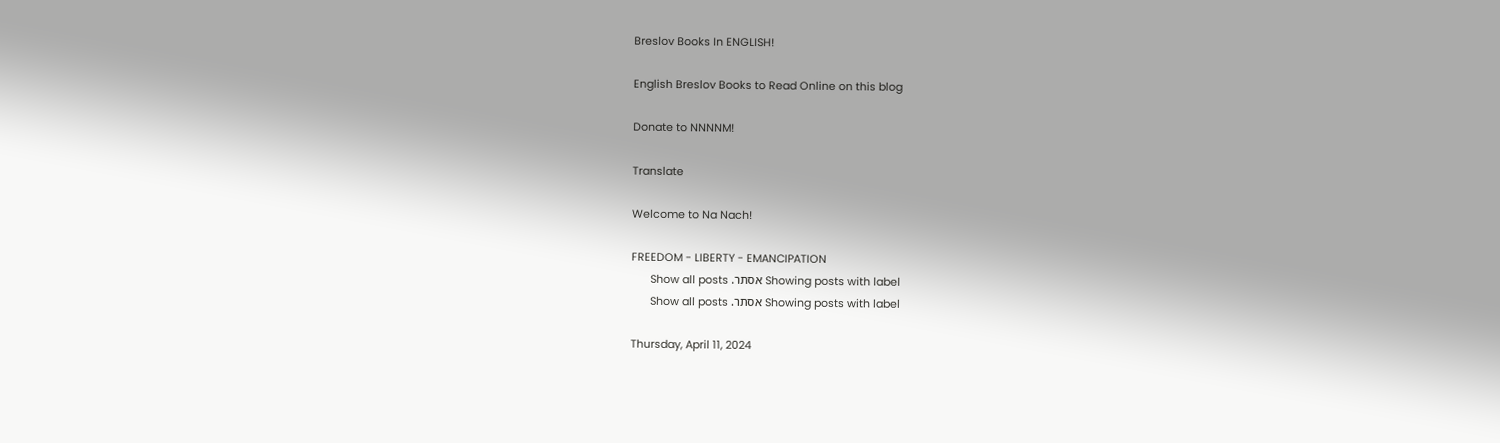Breslov Books In ENGLISH!

English Breslov Books to Read Online on this blog

Donate to NNNNM!

Translate

Welcome to Na Nach!

FREEDOM - LIBERTY - EMANCIPATION
Showing posts with label אסתר. Show all posts
Showing posts with label אסתר. Show all posts

Thursday, April 11, 2024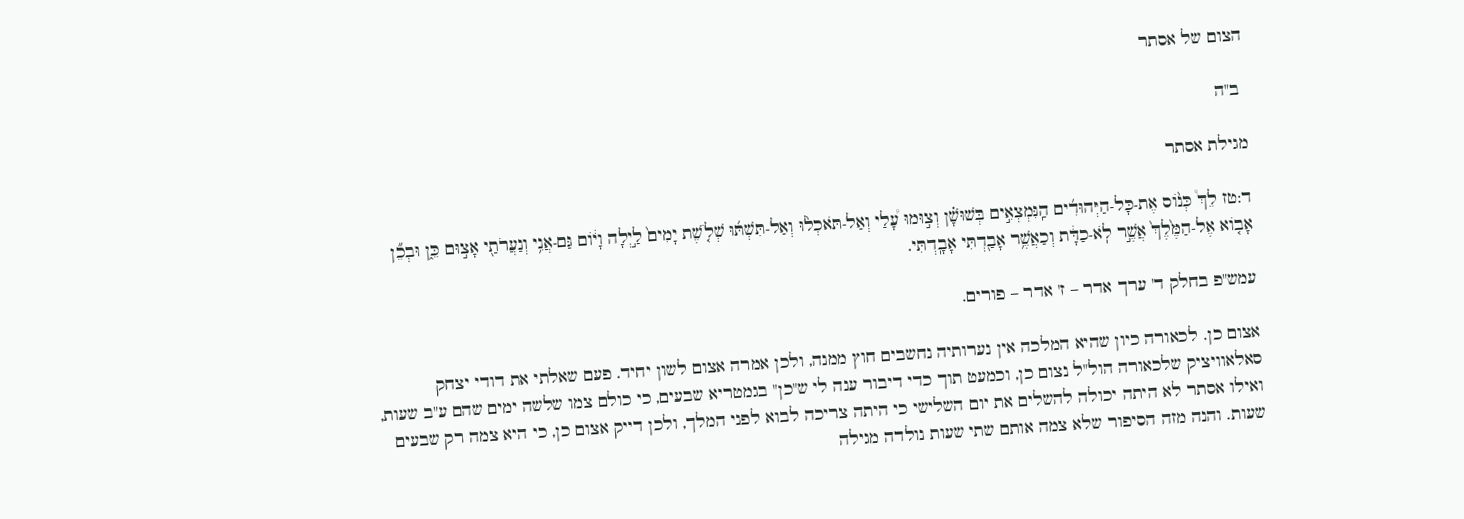הצום של אסתר

 ב"ה

מגילת אסתר

ד:טז לֵךְ֩ כְּנ֨וֹס אֶת-כָּל-הַיְּהוּדִ֜ים הַֽנִּמְצְאִ֣ים בְּשׁוּשָׁ֗ן וְצ֣וּמוּ עָ֠לַי וְאַל-תֹּאכְל֨וּ וְאַל-תִּשְׁתּ֜וּ שְׁלֹ֤שֶׁת יָמִים֙ לַ֣יְלָה וָי֔וֹם גַּם-אֲנִ֥י וְנַעֲרֹתַ֖י אָצ֣וּם כֵּ֑ן וּבְכֵ֞ן אָב֤וֹא אֶל-הַמֶּ֙לֶךְ֙ אֲשֶׁ֣ר לֹֽא-כַדָּ֔ת וְכַאֲשֶׁ֥ר אָבַ֖דְתִּי אָבָֽדְתִּי.

עמש"פ בחלק ד' ערך אדר – ז' אדר – פורים.

אצום כן. לכאורה כיון שהיא המלכה אין נערותיה נחשבים חוץ ממנה, ולכן אמרה אצום לשון יחיד. פעם שאלתי את דודי יצחק סאלאוויציק שלכאורה הול"ל נצום כן, וכמעט תוך כדי דיבור ענה לי ש"כן" בגמטריא שבעים, כי כולם צמו שלשה ימים שהם ע"ב שעות, ואילו אסתר לא היתה יכולה להשלים את יום השלישי כי היתה צריכה לבוא לפני המלך, ולכן דייק אצום כן, כי היא צמה רק שבעים שעות. והנה מזה הסיפור שלא צמה אותם שתי שעות נולדה מגילה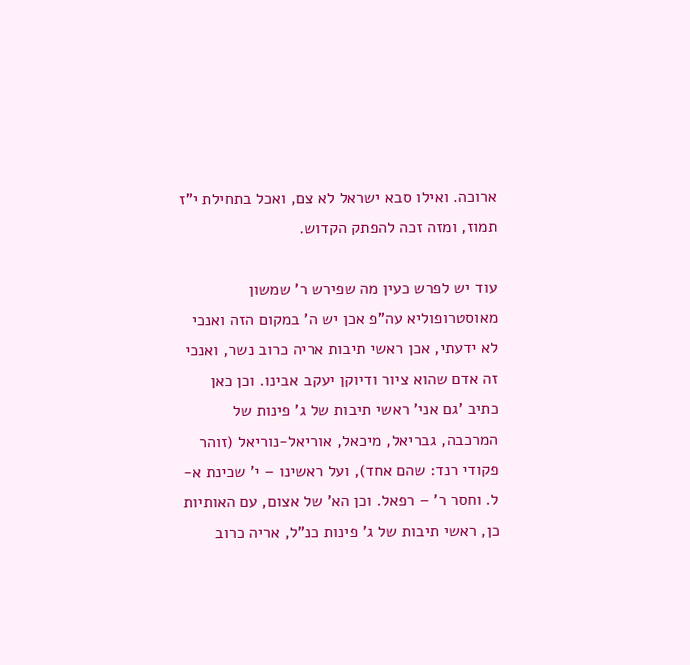ארוכה. ואילו סבא ישראל לא צם, ואכל בתחילת י"ז תמוז, ומזה זכה להפתק הקדוש.

עוד יש לפרש כעין מה שפירש ר' שמשון מאוסטרופוליא עה"פ אכן יש ה' במקום הזה ואנכי לא ידעתי, אכן ראשי תיבות אריה כרוב נשר, ואנכי זה אדם שהוא ציור ודיוקן יעקב אבינו. וכן כאן כתיב 'גם אני' ראשי תיבות של ג' פינות של המרכבה, גבריאל, מיכאל, אוריאל-נוריאל (זוהר פקודי רנד: שהם אחד), ועל ראשינו – י' שכינת א-ל. וחסר ר' – רפאל. וכן הא' של אצום, עם האותיות כן, ראשי תיבות של ג' פינות כנ"ל, אריה כרוב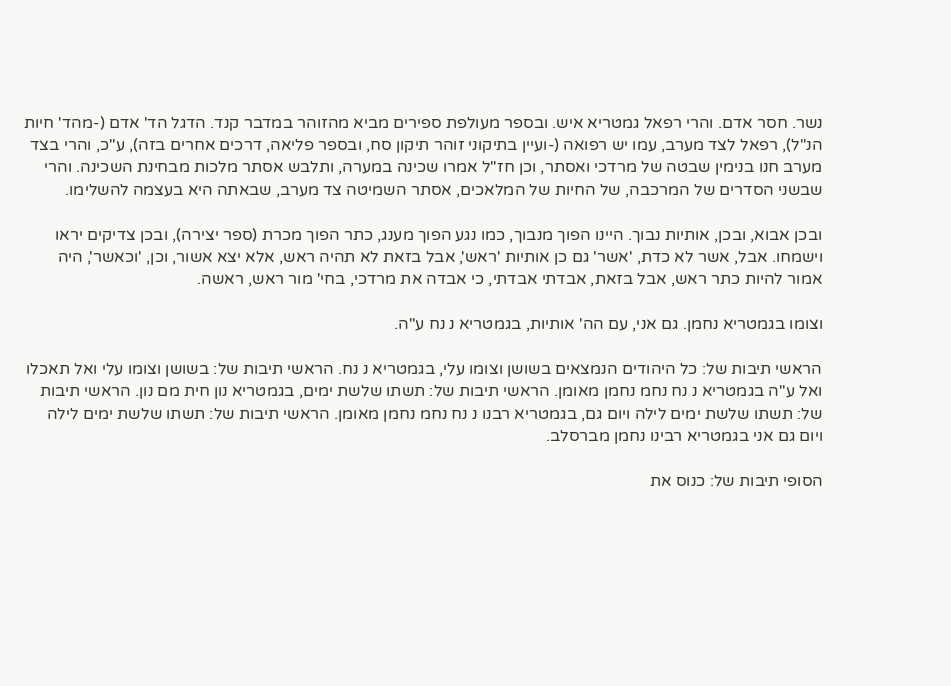נשר. חסר אדם. והרי רפאל גמטריא איש. ובספר מעולפת ספירים מביא מהזוהר במדבר קנד. הדגל הד' אדם (-מהד' חיות הנ"ל), רפאל לצד מערב, עמו יש רפואה (-ועיין בתיקוני זוהר תיקון סח, ובספר פליאה, דרכים אחרים בזה), ע"כ, והרי בצד מערב חנו בנימין שבטה של מרדכי ואסתר, וכן חז"ל אמרו שכינה במערה, ותלבש אסתר מלכות מבחינת השכינה. והרי שבשני הסדרים של המרכבה, של החיות של המלאכים, אסתר השמיטה צד מערב, שבאתה היא בעצמה להשלימו.

ובכן אבוא, ובכן, אותיות נבוך. היינו הפוך מנבוך, כמו נגע הפוך מענג, כתר הפוך מכרת (ספר יצירה), ובכן צדיקים יראו וישמחו. אבל, אשר לא כדת, 'אשר' גם כן אותיות 'ראש', אבל בזאת לא תהיה ראש, אלא יצא אשור, וכן, 'וכאשר', היה אמור להיות כתר ראש, אבל בזאת, אבדתי אבדתי, כי אבדה את מרדכי, בחי' מור ראש, ראשה.

וצומו בגמטריא נחמן. גם אני, עם הה' אותיות, בגמטריא נ נח ע"ה.

הראשי תיבות של: כל היהודים הנמצאים בשושן וצומו עלי, בגמטריא נ נח. הראשי תיבות של: בשושן וצומו עלי ואל תאכלו ואל ע"ה בגמטריא נ נח נחמ נחמן מאומן. הראשי תיבות של: תשתו שלשת ימים, בגמטריא נון חית מם נון. הראשי תיבות של: תשתו שלשת ימים לילה ויום גם, בגמטריא רבנו נ נח נחמ נחמן מאומן. הראשי תיבות של: תשתו שלשת ימים לילה ויום גם אני בגמטריא רבינו נחמן מברסלב.

הסופי תיבות של: כנוס את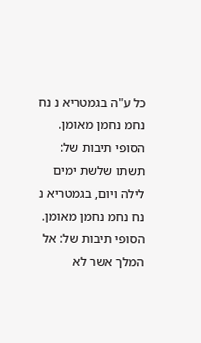כל ע"ה בגמטריא נ נח נחמ נחמן מאומן. הסופי תיבות של:  תשתו שלשת ימים לילה ויום, בגמטריא נ נח נחמ נחמן מאומן. הסופי תיבות של: אל המלך אשר לא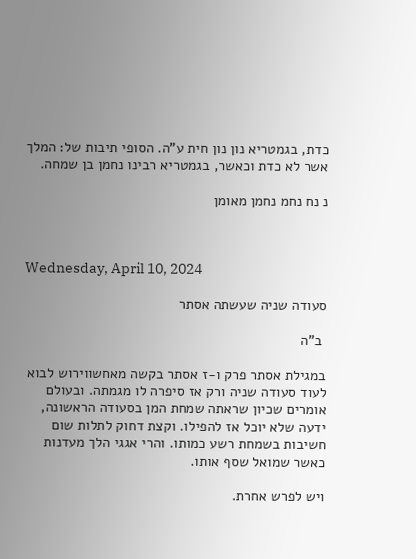כדת, בגמטריא נון נון חית ע"ה. הסופי תיבות של: המלך אשר לא כדת וכאשר, בגמטריא רבינו נחמן בן שמחה.

נ נח נחמ נחמן מאומן



Wednesday, April 10, 2024

סעודה שניה שעשתה אסתר

 ב"ה

במגילת אסתר פרק ו-ז אסתר בקשה מאחשווירוש לבוא לעוד סעודה שניה ורק אז סיפרה לו מגמתה. ובעולם אומרים שכיון שראתה שמחת המן בסעודה הראשונה, ידעה שלא יוכל אז להפילו. וקצת דחוק לתלות שום חשיבות בשמחת רשע כמותו. והרי אגגי הלך מעדנות כאשר שמואל שסף אותו.

ויש לפרש אחרת.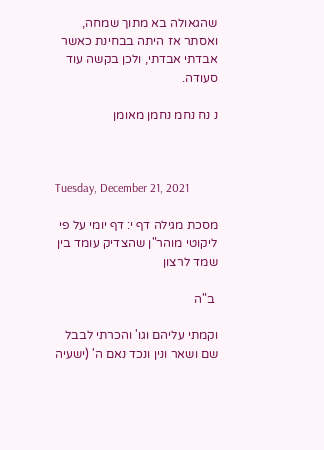שהגאולה בא מתוך שמחה, ואסתר אז היתה בבחינת כאשר אבדתי אבדתי, ולכן בקשה עוד סעודה.

נ נח נחמ נחמן מאומן



Tuesday, December 21, 2021

מסכת מגילה דף י: דף יומי על פי ליקוטי מוהר"ן שהצדיק עומד בין שמד לרצון

 ב"ה

וקמתי עליהם וגו' והכרתי לבבל שם ושאר ונין ונכד נאם ה' (ישעיה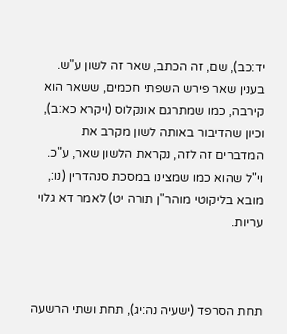יד:כב), שם, זה הכתב, שאר זה לשון ע"ש. בענין שאר פירש השפתי חכמים, ששאר הוא קירבה, כמו שמתרגם אונקלוס (ויקרא כא:ב), וכיון שהדיבור באותה לשון מקרב את המדברים זה לזה, נקראת הלשון שאר, ע"כ. וי"ל שהוא כמו שמצינו במסכת סנהדרין (נו:, מובא בליקוטי מוהר"ן תורה יט) לאמר דא גלוי עריות.



תחת הסרפד (ישעיה נה:יג), תחת ושתי הרשעה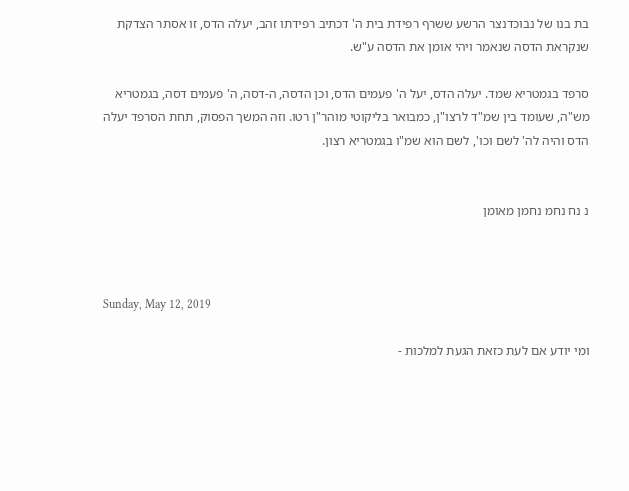בת בנו של נבוכדנצר הרשע ששרף רפידת בית ה' דכתיב רפידתו זהב, יעלה הדס, זו אסתר הצדקת שנקראת הדסה שנאמר ויהי אומן את הדסה ע"ש.

סרפד בגמטריא שמד. יעלה הדס, יעל ה' פעמים הדס, וכן הדסה, ה-דסה, ה' פעמים דסה, בגמטריא מש"ה, שעומד בין שמ"ד לרצו"ן, כמבואר בליקוטי מוהר"ן רטו. וזה המשך הפסוק, תחת הסרפד יעלה הדס והיה לה' לשם וכו', לשם הוא שמ"ו בגמטריא רצון.


נ נח נחמ נחמן מאומן



Sunday, May 12, 2019

ומי יודע אם לעת כזאת הגעת למלכות -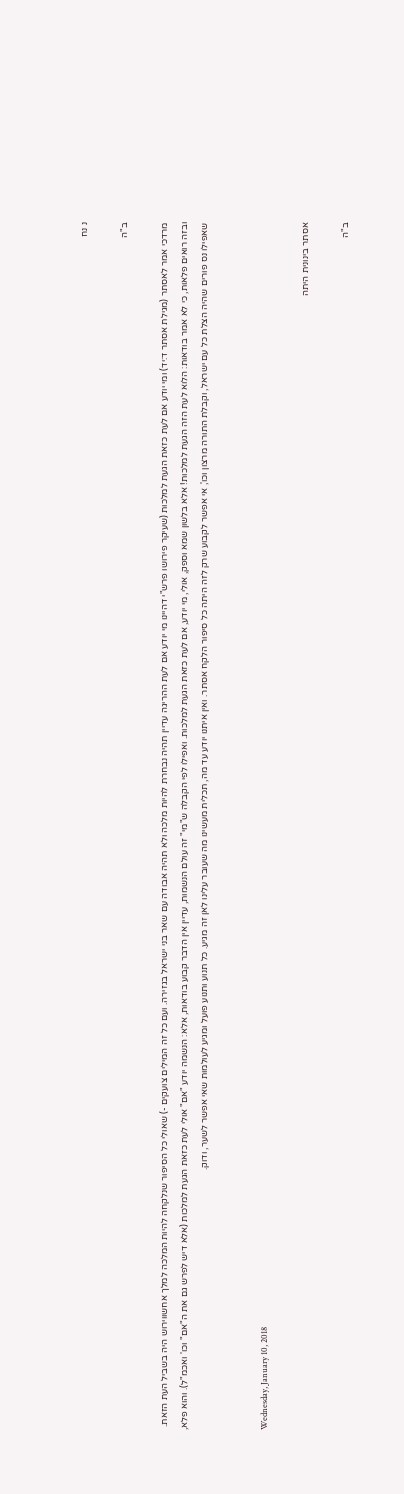נ נח

ב"ה

מרדכי אמר לאסתר (מגילת אסתר ד:יד) ומי יודע אם לעת כזאת הגעת למלכות (שעיקר פירושו פרש"י דהיינו מי יודע אם לעת ההריגה עדיין תהיה נבחרת להיות מלכה ולא תהיה אבודה עם שאר בני ישראל בגזירה. ועם כל זה המילים צועקים -) שאולי כל הסיפור שנלקחה להיות המלכה למלך אחשווירוש היה בשביל העת הזאת. ובזה רואים פלאות, כי לא אמר בודאות: הלוא לעת הזה הגעת למלכות! אלא בלשון שמא וספק, אולי, מי יודע, אם לעת כזאת הגעת למלכות. ואפילו לפי הקבלה ש"מי" זה עולם הנשמות, עדיין אין הדבר קבוע בודאות, אלא: הנשמה יודע "אם" אולי לעת כזאת הגעת למלכות (אלא דיש לפרש גם את ה"אם" וכו' ואכמ"ל). והוא פלא, שאפילו נס פורים שהיה הצלת כל עם ישראל, וקבלת התורה מרצון וכו', אי אפשר לקבוע שרק לזה היתה כל סיפור הלקח אסתר. ואין איתנו יודע עד מה, תכלית מעשינו מה שעובר עלינו לאן זה מגיע. כל תנוע ותנוע פועל ומגיע לעולמות שאי אפשר לשער, ודוק.


Wednesday, January 10, 2018

אסתר בינונית היתה

ב"ה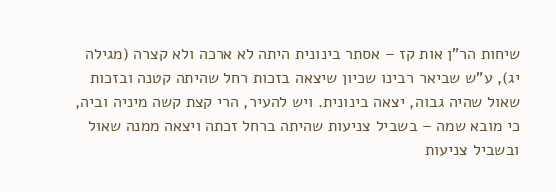שיחות הר"ן אות קז – אסתר בינונית היתה לא ארכה ולא קצרה (מגילה יג), ע"ש שביאר רבינו שכיון שיצאה בזכות רחל שהיתה קטנה ובזכות שאול שהיה גבוה, יצאה בינונית. ויש להעיר, הרי קצת קשה מיניה וביה, כי מובא שמה – בשביל צניעות שהיתה ברחל זכתה ויצאה ממנה שאול ובשביל צניעות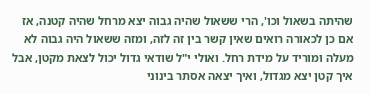שהיתה בשאול וכו', הרי ששאול שהיה גבוה יצא מרחל שהיה קטנה, אז אם כן לכאורה רואים שאין קשר בין זה לזה, ומזה ששאול היה גבוה לא מעלה ומוריד על מידת רחל. ואולי י"ל שודאי גדול יכול לצאת מקטן, אבל איך קטן יצא מגדול, ואיך יצאה אסתר בינוני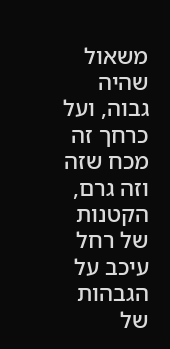משאול שהיה גבוה, ועל כרחך זה מכח שזה וזה גרם, הקטנות של רחל עיכב על הגבהות של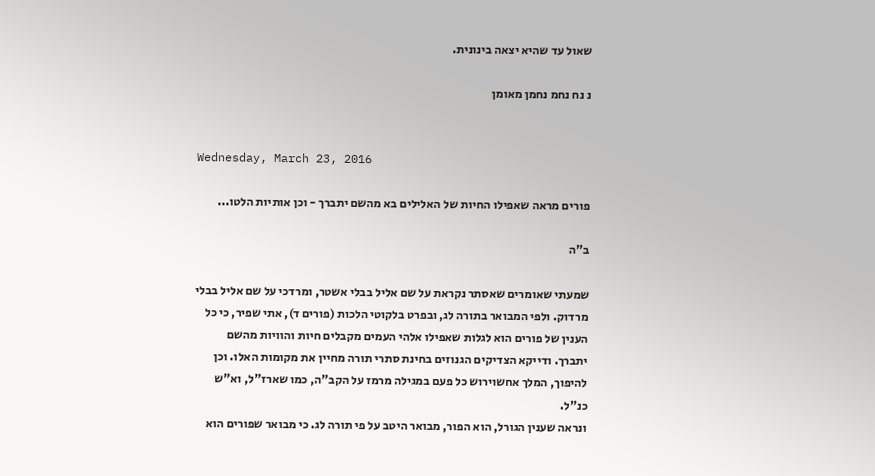שאול עד שהיא יצאה בינונית.

נ נח נחמ נחמן מאומן


Wednesday, March 23, 2016

פורים מראה שאפילו החיות של האלילים בא מהשם יתברך - וכן אותיות הלטו...

ב"ה

שמעתי שאומרים שאסתר נקראת על שם אליל בבלי אשטר, ומרדכי על שם אליל בבלי מרדוק. ולפי המבואר בתורה לג, ובפרט בלקוטי הלכות (פורים ד), אתי שפיר, כי כל הענין של פורים הוא לגלות שאפילו אלהי העמים מקבלים חיות והוויות מהשם יתברך. ודייקא הצדיקים הגנוזים בחינת סתרי תורה מחיין את מקומות האלו. וכן להיפוך, המלך אחשוירוש כל פעם במגילה מרמז על הקב"ה, כמו שארז"ל, וא"ש כנ"ל.
ונראה שענין הגורל, הוא הפור, מבואר היטב על פי תורה לג. כי מבואר שפורים הוא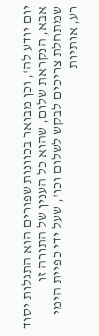יום יודע לה', וכן מבואר בכוונות שפורים הוא התגלות יסוד אבא, הנקראת שלום, שהוא כל הענין של התורה זו שמתחלת צריכים לבקש לשלום וכו', שעל ידי כפיית הימי רע, אותיות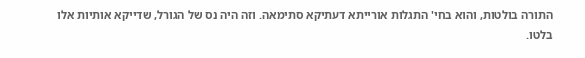התורה בולטות, והוא בחי' התגלות אורייתא דעתיקא סתימאה. וזה היה נס של הגורל, שדייקא אותיות אלו בלטו.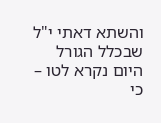והשתא דאתי י"ל שבכלל הגורל היום נקרא לטו – כי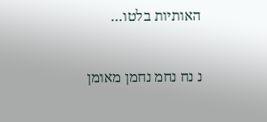האותיות בלטו…

נ נח נחמ נחמן מאומן